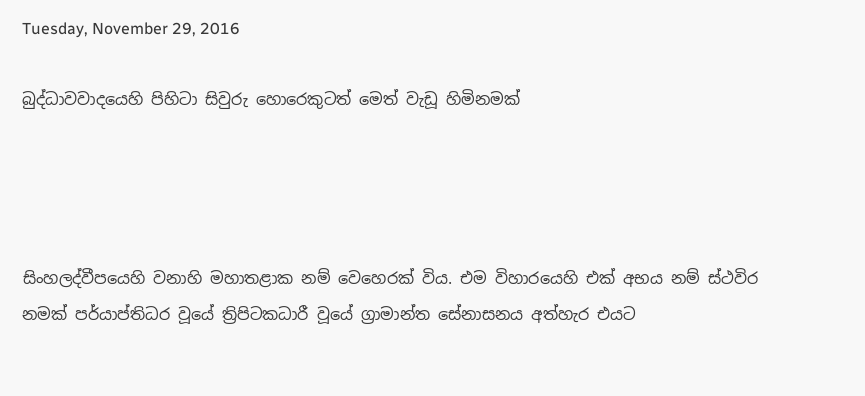Tuesday, November 29, 2016

බුද්ධාවවාදයෙහි පිහිටා සිවුරු හොරෙකුටත් මෙත් වැඩූ හිමිනමක්




සිංහලද්වීපයෙහි වනාහි මහාතළාක නම් වෙහෙරක් විය. එම විහාරයෙහි එක් අභය නම් ස්ථවිර නමක් පර්යාප්තිධර වූයේ ත්‍රිපිටකධාරී වූයේ ග්‍රාමාන්ත සේනාසනය අත්හැර එයට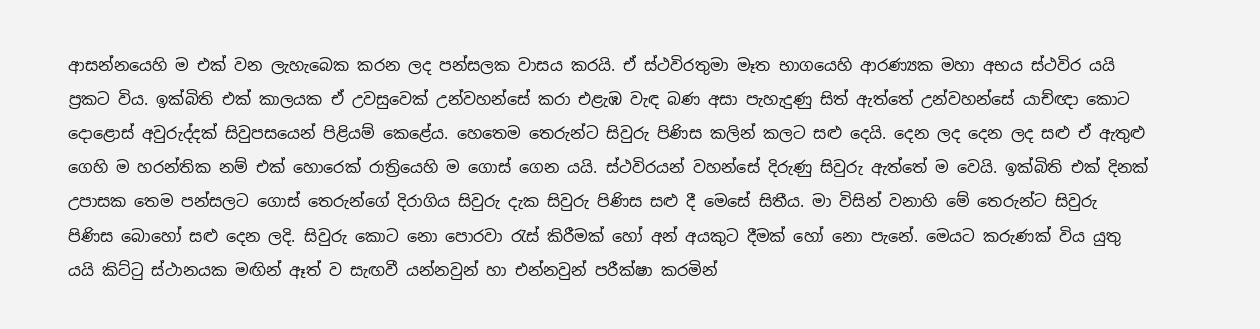ආසන්නයෙහි ම එක් වන ලැහැබෙක කරන ලද පන්සලක වාසය කරයි. ඒ ස්ථවිරතුමා මෑත භාගයෙහි ආරණ්‍යක මහා අභය ස්ථවිර යයි ප්‍රකට විය. ඉක්බිති එක් කාලයක ඒ උවසුවෙක් උන්වහන්සේ කරා එළැඹ වැඳ බණ අසා පැහැදුණු සිත් ඇත්තේ උන්වහන්සේ යාච්ඥා කොට දොළොස් අවුරුද්දක් සිවුපසයෙන් පිළියම් කෙළේය. හෙතෙම තෙරුන්ට සිවුරු පිණිස කලින් කලට සළු දෙයි. දෙන ලද දෙන ලද සළු ඒ ඇතුළු ගෙහි ම හරන්තික නම් එක් හොරෙක් රාත්‍රියෙහි ම ගොස් ගෙන යයි. ස්ථවිරයන් වහන්සේ දිරුණු සිවුරු ඇත්තේ ම වෙයි. ඉක්බිති එක් දිනක් උපාසක තෙම පන්සලට ගොස් තෙරුන්ගේ දිරාගිය සිවුරු දැක සිවුරු පිණිස සළු දී මෙසේ සිතීය. මා විසින් වනාහි මේ තෙරුන්ට සිවුරු පිණිස බොහෝ සළු දෙන ලදි. සිවුරු කොට නො පොරවා රැස් කිරීමක් හෝ අන් අයකුට දීමක් හෝ නො පැනේ. මෙයට කරුණක් විය යුතු යයි කිට්ටු ස්ථානයක මඟින් ඈත් ව සැඟවී යන්නවුන් හා එන්නවුන් පරීක්ෂා කරමින්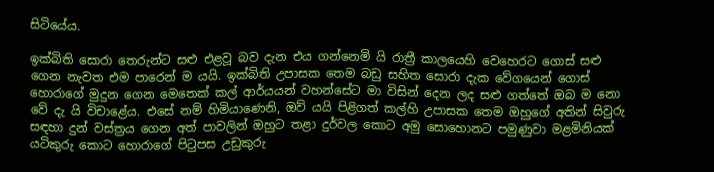සිටියේය.

ඉක්බිති සොරා තෙරුන්ට සළු එළවූ බව දැන එය ගන්නෙමි යි රාත්‍රී කාලයෙහි වෙහෙරට ගොස් සළු ගෙන නැවත එම පාරෙන් ම යයි. ඉක්බිති උපාසක තෙම බඩු සහිත සොරා දැක වේගයෙන් ගොස් හොරාගේ මුදුන ගෙන මෙතෙක් කල් ආර්යයන් වහන්සේට මා විසින් දෙන ලද සළු ගත්තේ ඔබ ම නො වේ දැ යි විචාළේය. එසේ නම් හිමියාණෙනි, ඔව් යයි පිළිගත් කල්හි උපාසක තෙම ඔහුගේ අතින් සිවුරු සඳහා දුන් වස්ත්‍රය ගෙන අත් පාවලින් ඔහුට තළා දුර්වල කොට අමු සොහොනට පමුණුවා මළමිනියක් යටිකුරු කොට හොරාගේ පිටුපස උඩුකුරු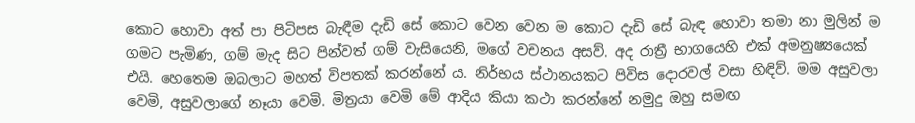කොට හොවා අත් පා පිටිපස බැඳීම දැඩි සේ කොට වෙන වෙන ම කොට දැඩි සේ බැඳ හොවා තමා නා මුලින් ම ගමට පැමිණ, ගම් මැද සිට පින්වත් ගම් වැසියෙනි, මගේ වචනය අසව්. අද රාත්‍රී භාගයෙහි එක් අමනුෂ්‍යයෙක් එයි. හෙතෙම ඔබලාට මහත් විපතක් කරන්නේ ය. නිර්භය ස්ථානයකට පිවිස දොරවල් වසා හිඳිව්. මම අසුවලා වෙමි, අසුවලාගේ නෑයා වෙමි. මිත්‍රයා වෙමි මේ ආදිය කියා කථා කරන්නේ නමුදු ඔහු සමඟ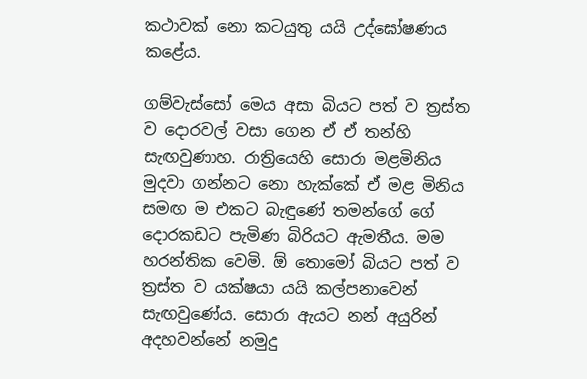කථාවක් නො කටයුතු යයි උද්ඝෝෂණය කළේය.

ගම්වැස්සෝ මෙය අසා බියට පත් ව ත්‍රස්ත ව දොරවල් වසා ගෙන ඒ ඒ තන්හි සැඟවුණාහ. රාත්‍රියෙහි සොරා මළමිනිය මුදවා ගන්නට නො හැක්කේ ඒ මළ මිනිය සමඟ ම එකට බැඳුණේ තමන්ගේ ගේ දොරකඩට පැමිණ බිරියට ඇමතීය. මම හරන්තික වෙමි. ඕ තොමෝ බියට පත් ව ත්‍රස්ත ව යක්ෂයා යයි කල්පනාවෙන් සැඟවුණේය. සොරා ඇයට නන් අයුරින් අදහවන්නේ නමුදු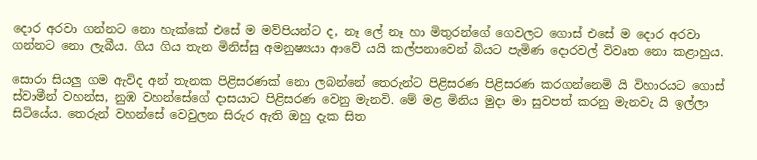දොර අරවා ගන්නට නො හැක්කේ එසේ ම මව්පියන්ට ද, නෑ ලේ නෑ හා මිතුරන්ගේ ගෙවලට ගොස් එසේ ම දොර අරවා ගන්නට නො ලැබීය. ගිය ගිය තැන මිනිස්සු අමනුෂ්‍යයා ආවේ යයි කල්පනාවෙන් බියට පැමිණ දොරවල් විවෘත නො කළාහුය.

සොරා සියලු ගම ඇවිද අන් තැනක පිළිසරණක් නො ලබන්නේ තෙරුන්ට පිළිසරණ පිළිසරණ කරගන්නෙමි යි විහාරයට ගොස් ස්වාමීන් වහන්ස, නුඹ වහන්සේගේ දාසයාට පිළිසරණ වෙනු මැනවි. මේ මළ මිනිය මුදා මා සුවපත් කරනු මැනවැ යි ඉල්ලා සිටියේය. තෙරුන් වහන්සේ වෙවුලන සිරුර ඇති ඔහු දැක සිත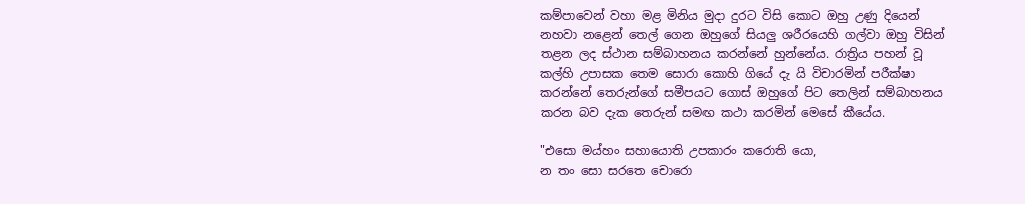කම්පාවෙන් වහා මළ මිනිය මුදා දුරට විසි කොට ඔහු උණු දියෙන් නහවා නළෙන් තෙල් ගෙන ඔහුගේ සියලු ශරීරයෙහි ගල්වා ඔහු විසින් තළන ලද ස්ථාන සම්බාහනය කරන්නේ හුන්නේය. රාත්‍රිය පහන් වූ කල්හි උපාසක තෙම සොරා කොහි ගියේ දැ යි විචාරමින් පරීක්ෂා කරන්නේ තෙරුන්ගේ සමීපයට ගොස් ඔහුගේ පිට තෙලින් සම්බාහනය කරන බව දැක තෙරුන් සමඟ කථා කරමින් මෙසේ කීයේය.

"එසො මය්හං සහායොති උපකාරං කරොති යො,
න තං සො සරතෙ චොරො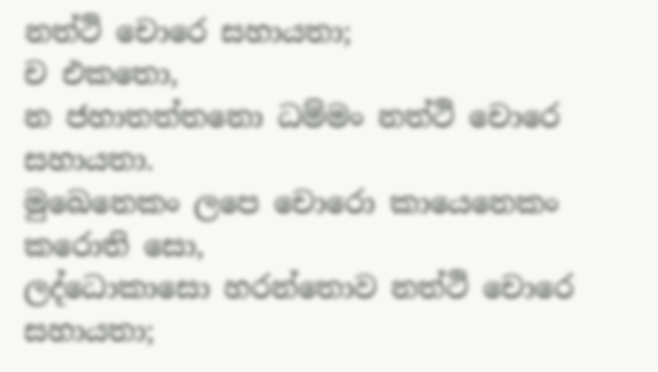නත්ථි චොරෙ සහායතා;
ච එකතො,
න ජහාතත්තනො ධම්මං නත්ථි චොරෙ සහායතා.
මුඛෙනෙකං ලපෙ චොරො කායෙනෙකං කරොති සො,
ලද්ධොකාසො හරන්තොව නත්ථි චොරෙ සහායතා;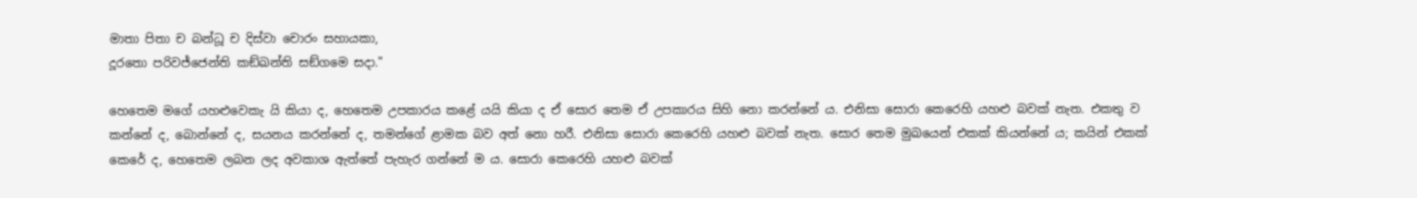මාතා පිතා ච බන්ධූ ච දිස්වා චොරං සහායකා,
දූරතො පරිවජ්ජෙන්ති කඞ්ඛන්ති සඞ්ගමෙ සදා."

හෙතෙම මගේ යහළුවෙකැ යි කියා ද, හෙතෙම උපකාරය කළේ යයි කියා ද ඒ සොර තෙම ඒ උපකාරය සිහි නො කරන්නේ ය. එනිසා සොරා කෙරෙහි යහළු බවක් නැත. එකතු ව කන්නේ ද, බොන්නේ ද, සයනය කරන්නේ ද, තමන්ගේ ළාමක බව අත් නො හරී. එනිසා සොරා කෙරෙහි යහළු බවක් නැත. සොර තෙම මුඛයෙන් එකක් කියන්නේ ය; කයින් එකක් කෙරේ ද, හෙතෙම ලබන ලද අවකාශ ඇත්තේ පැහැර ගන්නේ ම ය. සොරා කෙරෙහි යහළු බවක්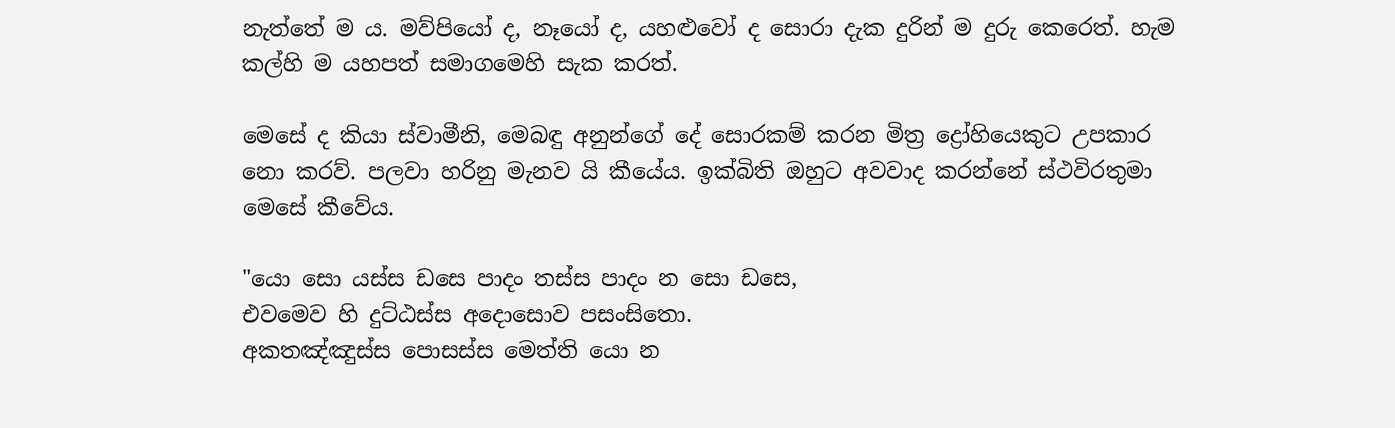නැත්තේ ම ය. මව්පියෝ ද, නෑයෝ ද, යහළුවෝ ද සොරා දැක දුරින් ම දුරු කෙරෙත්. හැම කල්හි ම යහපත් සමාගමෙහි සැක කරත්.

මෙසේ ද කියා ස්වාමීනි, මෙබඳු අනුන්ගේ දේ සොරකම් කරන මිත්‍ර ද්‍රෝහියෙකුට උපකාර නො කරව්. පලවා හරිනු මැනව යි කීයේය. ඉක්බිති ඔහුට අවවාද කරන්නේ ස්ථවිරතුමා මෙසේ කීවේය.

"යො සො යස්ස ඩසෙ පාදං තස්ස පාදං න සො ඩසෙ,
එවමෙව හි දුට්ඨස්ස අදොසොව පසංසිතො.
අකතඤ්ඤුස්ස පොසස්ස මෙත්ති යො න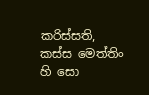කරිස්සති,
කස්ස මෙත්තිං හි සො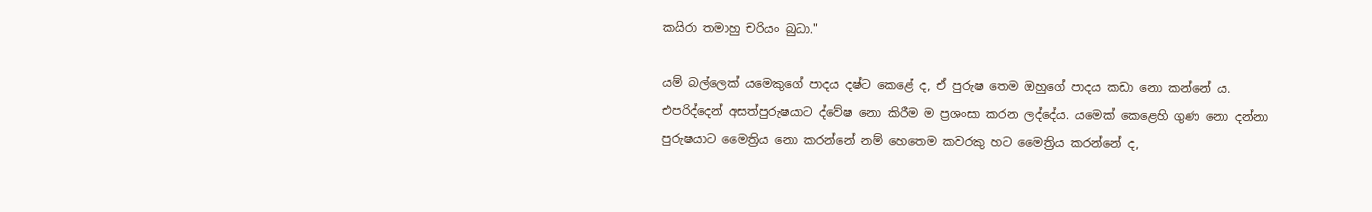කයිරා තමාහු චරියං බුධා."

යම් බල්ලෙක් යමෙකුගේ පාදය දෂ්ට කෙළේ ද, ඒ පුරුෂ තෙම ඔහුගේ පාදය කඩා නො කන්නේ ය. එපරිද්දෙන් අසත්පුරුෂයාට ද්වේෂ නො කිරීම ම ප්‍රශංසා කරන ලද්දේය. යමෙක් කෙළෙහි ගුණ නො දන්නා පුරුෂයාට මෛත්‍රිය නො කරන්නේ නම් හෙතෙම කවරකු හට මෛත්‍රිය කරන්නේ ද,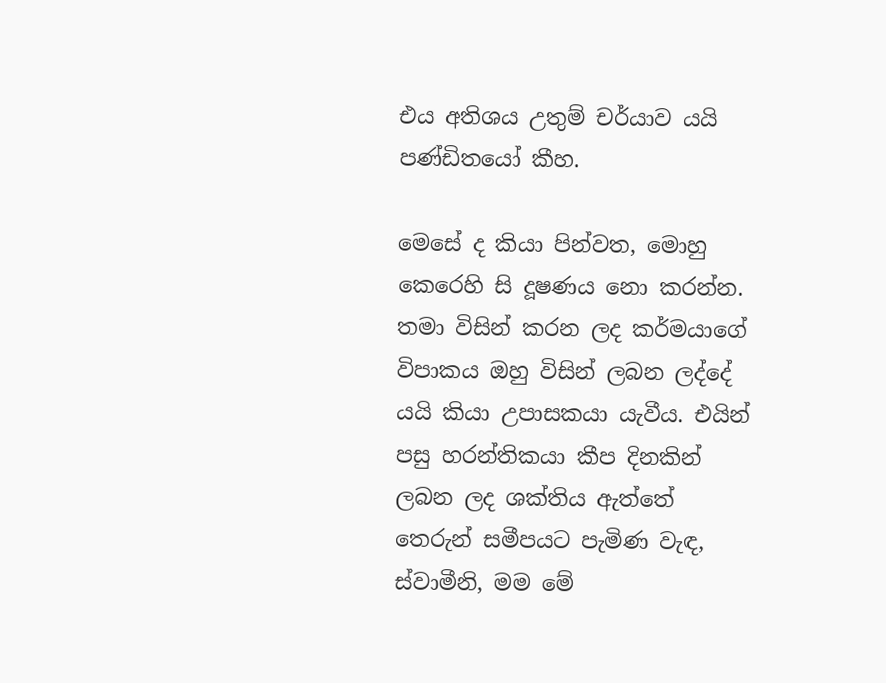එය අතිශය උතුම් චර්යාව යයි පණ්ඩිතයෝ කීහ.

මෙසේ ද කියා පින්වත, මොහු කෙරෙහි සි දූෂණය නො කරන්න. තමා විසින් කරන ලද කර්මයාගේ විපාකය ඔහු විසින් ලබන ලද්දේ යයි කියා උපාසකයා යැවීය. එයින් පසු හරන්තිකයා කීප දිනකින් ලබන ලද ශක්තිය ඇත්තේ තෙරුන් සමීපයට පැමිණ වැඳ, ස්වාමීනි, මම මේ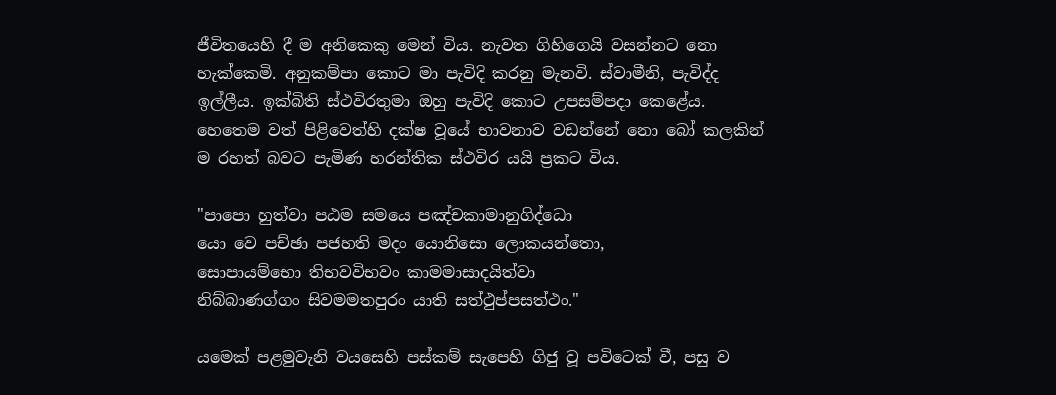ජීවිතයෙහි දී ම අනිකෙකු මෙන් විය. නැවත ගිහිගෙයි වසන්නට නො හැක්කෙමි. අනුකම්පා කොට මා පැවිදි කරනු මැනවි. ස්වාමීනි, පැවිද්ද ඉල්ලීය. ඉක්බිති ස්ථවිරතුමා ඔහු පැවිදි කොට උපසම්පදා කෙළේය. හෙතෙම වත් පිළිවෙත්හි දක්ෂ වූයේ භාවනාව වඩන්නේ නො බෝ කලකින් ම රහත් බවට පැමිණ හරන්තික ස්ථවිර යයි ප්‍රකට විය.

"පාපො හුත්වා පඨම සමයෙ පඤ්චකාමානුගිද්ධො
යො වෙ පච්ඡා පජහති මදං යොනිසො ලොකයන්තො,
සොපායම්භො තිභවවිභවං කාමමාසාදයිත්වා
නිබ්බාණග්ගං සිවමමතපුරං යාති සත්ථුප්පසත්ථං."

යමෙක් පළමුවැනි වයසෙහි පස්කම් සැපෙහි ගිජු වූ පවිටෙක් වී, පසු ව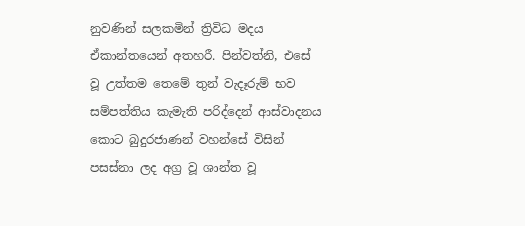නුවණින් සලකමින් ත්‍රිවිධ මදය ඒකාන්තයෙන් අතහරී. පින්වත්නි, එසේ වූ උත්තම තෙමේ තුන් වැදෑරුම් භව සම්පත්තිය කැමැති පරිද්දෙන් ආස්වාදනය කොට බුදුරජාණන් වහන්සේ විසින් පසස්නා ලද අග්‍ර වූ ශාන්ත වූ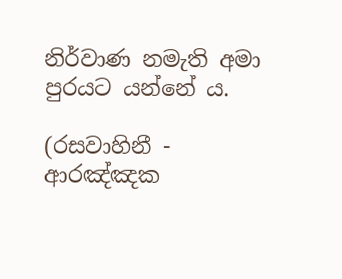නිර්වාණ නමැති අමා පුරයට යන්නේ ය.

(රසවාහිනී - ආරඤ්ඤක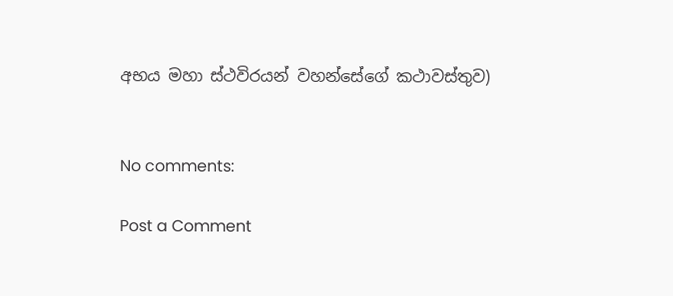අභය මහා ස්ථවිරයන් වහන්සේගේ කථාවස්තුව)


No comments:

Post a Comment